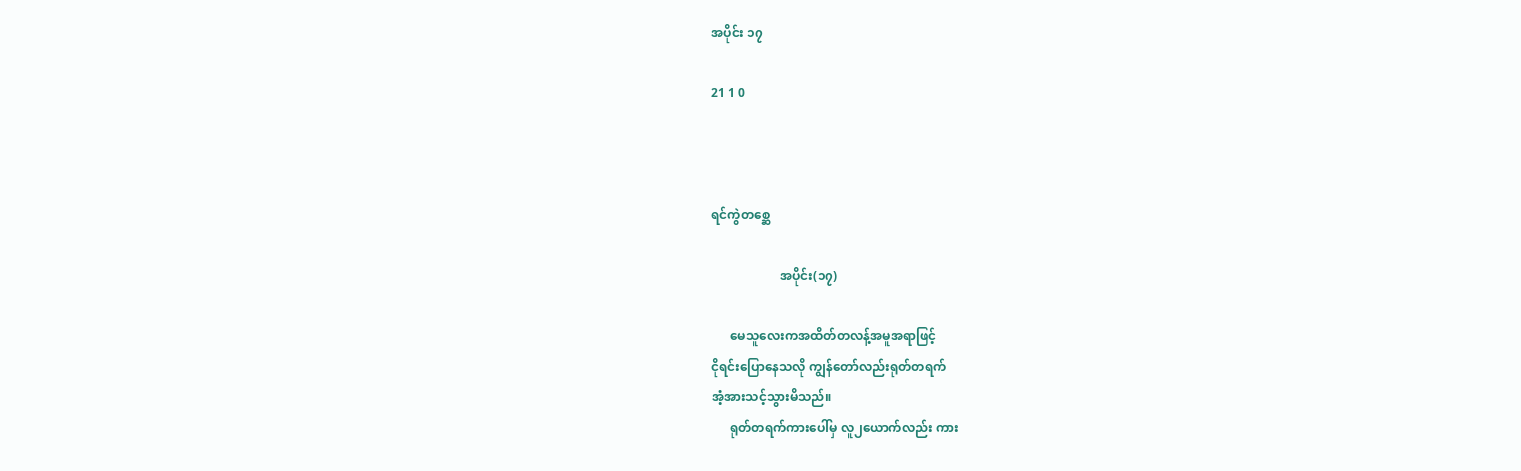အပိုင်း ၁၇

21 1 0



ရင်ကွဲတစ္ဆေ

                      အပိုင်း(၁၇)

      မေသူလေးကအထိတ်တလန့်အမူအရာဖြင့်
ငိုရင်းပြောနေသလို ကျွန်တော်လည်းရုတ်တရက်
အံ့အားသင့်သွားမိသည်။
      ရုတ်တရက်ကားပေါ်မှ လူ၂ယောက်လည်း ကား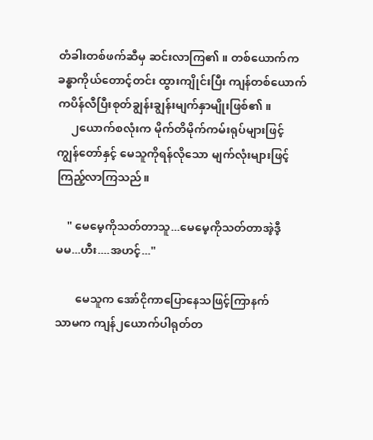တံခါးတစ်ဖက်ဆီမှ ဆင်းလာကြ၏။ တစ်ယောက်က
ခန္ဓာကိုယ်တောင့်တင်း ထွားကျိုင်းပြီး ကျန်တစ်ယောက်
ကပိန်လီပြီးစုတ်ချွန်းချွန်းမျက်နှာမျိုးဖြစ်၏။
     ၂ယောက်စလုံးက မိုက်တိမိုက်ကမ်းရုပ်များဖြင့်
ကျွန်တော်နှင့် မေသူကိုရန်လိုသော မျက်လုံးများဖြင့်
ကြည့်လာကြသည်။

    " မေမေ့ကိုသတ်တာသူ...မေမေ့ကိုသတ်တာအဲ့ဒီ့
မမ...ဟီး....အဟင့်..."

       မေသူက အော်ငိုကာပြောနေသဖြင့်ကြာနက်
သာမက ကျန်၂ယောက်ပါရုတ်တ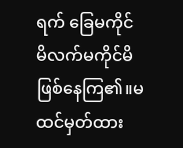ရက် ခြေမကိုင်
မိလက်မကိုင်မိဖြစ်နေကြ၏။မထင်မှတ်ထား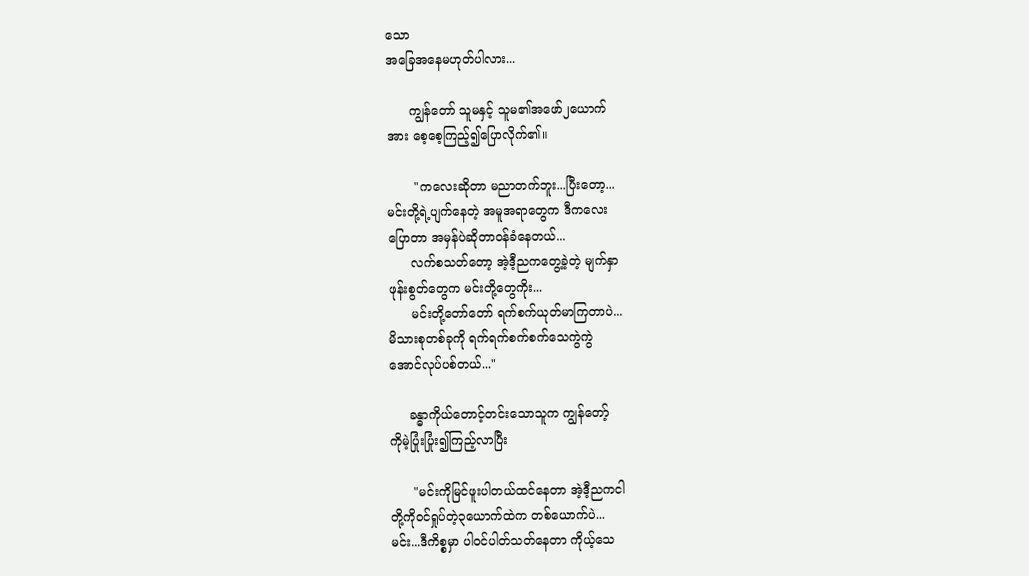သော
အခြေအနေမဟုတ်ပါလား...

      ကျွန်တော် သူမနှင့် သူမ၏အဖော်၂ယောက်
အား စေ့စေ့ကြည့်၍ပြောလိုက်၏။

       "ကလေးဆိုတာ မညာတက်ဘူး...ပြီးတော့...
မင်းတို့ရဲ့ပျက်နေတဲ့ အမူအရာတွေက ဒီကလေး
ပြောတာ အမှန်ပဲဆိုတာဝန်ခံနေတယ်...
      လက်စသတ်တော့ အဲ့ဒီ့ညကတွေ့ခဲ့တဲ့ မျက်နှာ
ဖုန်းစွတ်တွေက မင်းတို့တွေကိုး...
      မင်းတို့တော်တော် ရက်စက်ယုတ်မာကြတာပဲ...
မိသားစုတစ်ခုကို ရက်ရက်စက်စက်သေကွဲကွဲ
အောင်လုပ်ပစ်တယ်..."

     ခန္ဓာကိုယ်တောင့်တင်းသောသူက ကျွန်တော့်
ကိုမဲ့ပြုံးပြုံး၍ကြည့်လာပြီး

      "မင်းကိုမြင်ဖူးပါတယ်ထင်နေတာ အဲ့ဒီ့ညကငါ
တို့ကိုဝင်ရှုပ်တဲ့၃ယောက်ထဲက တစ်ယောက်ပဲ...
မင်း...ဒီကိစ္စမှာ ပါဝင်ပါတ်သတ်နေတာ ကိုယ့်သေ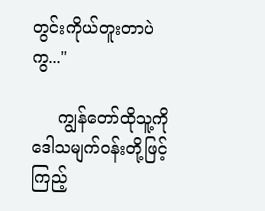တွင်းကိုယ်တူးတာပဲကွ..."

     ကျွန်တော်ထိုသူ့ကို ဒေါသမျက်ဝန်းတို့ဖြင့် ကြည့်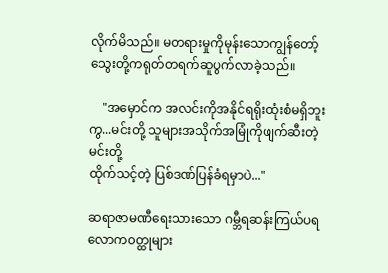လိုက်မိသည်။ မတရားမှုကိုမုန်းသောကျွန်တော့်
သွေးတို့ကရုတ်တရက်ဆူပွက်လာခဲ့သည်။

    "အမှောင်က အလင်းကိုအနိုင်ရရိုးထုံးစံမရှိဘူး
ကွ...မင်းတို့ သူများအသိုက်အမြုံကိုဖျက်ဆီးတဲ့ မင်းတို့
ထိုက်သင့်တဲ့ ပြစ်ဒဏ်ပြန်ခံရမှာပဲ..."

ဆရာဇာမဏီရေးသားသော ဂမ္ဘီရဆန်းကြယ်ပရလောက၀တ္ထုများ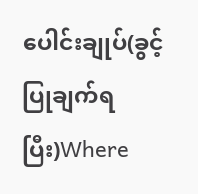ပေါင်းချုပ်(ခွင့်ပြုချက်ရပြီး)Where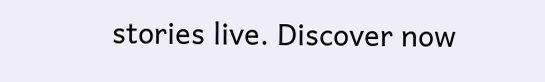stories live. Discover now